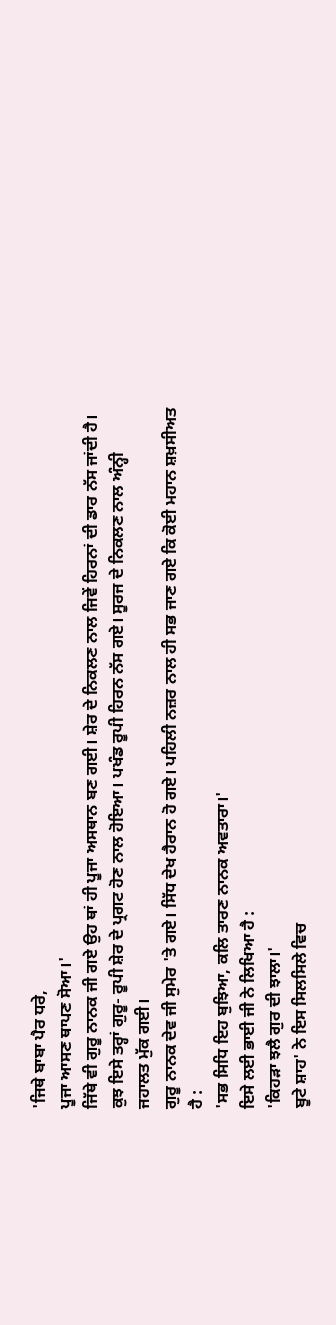'ਜਿਥੇ ਬਾਬਾ ਪੈਰ ਧਰੇ,
ਪੂਜਾ ਆਸਣ ਥਾਪਣ ਸੋਆ।'
ਜਿੱਥੇ ਵੀ ਗੁਰੂ ਨਾਨਕ ਜੀ ਗਏ ਉਹ ਥਾਂ ਹੀ ਪੂਜਾ ਅਸਥਾਨ ਬਣ ਗਈ। ਸ਼ੇਰ ਦੇ ਨਿਕਲਣ ਨਾਲ ਜਿਵੇਂ ਹਿਰਨਾਂ ਦੀ ਡਾਰ ਨੱਸ ਜਾਂਦੀ ਹੈ। ਕੁਝ ਇਸੇ ਤਰ੍ਹਾਂ ਗੁਰੂ- ਰੂਪੀ ਸ਼ੇਰ ਦੇ ਪ੍ਰਗਟ ਹੋਣ ਨਾਲ ਹੋਇਆ। ਪਖੰਡ ਰੂਪੀ ਹਿਰਨ ਨੱਸ ਗਏ। ਸੂਰਜ ਦੇ ਨਿਕਲਣ ਨਾਲ ਅੰਨ੍ਹੀ ਜਹਾਲਤ ਮੁੱਕ ਗਈ।
ਗੁਰੂ ਨਾਨਕ ਦੇਵ ਜੀ ਸੁਮੇਰ 'ਤੇ ਗਏ। ਸਿੱਧ ਦੇਖ ਹੈਰਾਨ ਹੋ ਗਏ। ਪਹਿਲੀ ਨਜ਼ਰ ਨਾਲ ਹੀ ਸਭ ਜਾਣ ਗਏ ਕਿ ਕੋਈ ਮਹਾਨ ਸ਼ਖ਼ਸੀਅਤ ਹੈ :
'ਸਭ ਸਿਧਿ ਇਹ ਬੁਝਿਆ, ਕਲਿ ਤਾਰਣ ਨਾਨਕ ਅਵਤਾਰਾ।'
ਇਸੇ ਲਈ ਭਾਈ ਜੀ ਨੇ ਲਿਖਿਆ ਹੈ :
'ਕਿਹੜਾ ਝਲੈ ਗੁਰ ਦੀ ਝਾਲਾ।'
ਬੂਟੇ ਸ਼ਾਹ' ਨੇ ਇਸ ਸਿਲਸਿਲੇ ਵਿਚ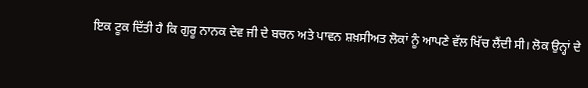ਇਕ ਟੂਕ ਦਿੱਤੀ ਹੈ ਕਿ ਗੁਰੂ ਨਾਨਕ ਦੇਵ ਜੀ ਦੇ ਬਚਨ ਅਤੇ ਪਾਵਨ ਸ਼ਖ਼ਸੀਅਤ ਲੋਕਾਂ ਨੂੰ ਆਪਣੇ ਵੱਲ ਖਿੱਚ ਲੈਂਦੀ ਸੀ। ਲੋਕ ਉਨ੍ਹਾਂ ਦੇ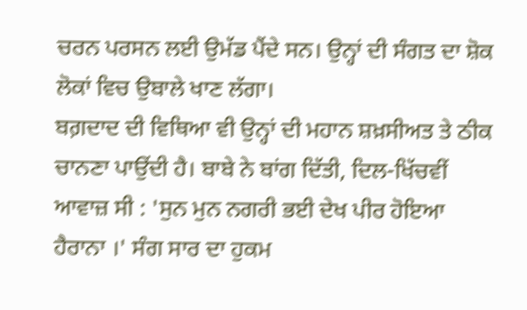ਚਰਨ ਪਰਸਨ ਲਈ ਉਮੱਡ ਪੈਂਦੇ ਸਨ। ਉਨ੍ਹਾਂ ਦੀ ਸੰਗਤ ਦਾ ਸ਼ੋਕ ਲੋਕਾਂ ਵਿਚ ਉਬਾਲੇ ਖਾਣ ਲੱਗਾ।
ਬਗ਼ਦਾਦ ਦੀ ਵਿਥਿਆ ਵੀ ਉਨ੍ਹਾਂ ਦੀ ਮਹਾਨ ਸ਼ਖ਼ਸੀਅਤ ਤੇ ਠੀਕ ਚਾਨਣਾ ਪਾਉਂਦੀ ਹੈ। ਬਾਬੇ ਨੇ ਬਾਂਗ ਦਿੱਤੀ, ਦਿਲ-ਖਿੱਚਵੀਂ ਆਵਾਜ਼ ਸੀ : 'ਸੁਨ ਮੁਨ ਨਗਰੀ ਭਈ ਦੇਖ ਪੀਰ ਹੋਇਆ ਹੈਰਾਨਾ ।' ਸੰਗ ਸਾਰ ਦਾ ਹੁਕਮ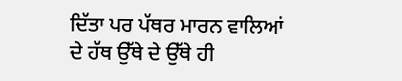ਦਿੱਤਾ ਪਰ ਪੱਥਰ ਮਾਰਨ ਵਾਲਿਆਂ ਦੇ ਹੱਥ ਉੱਥੇ ਦੇ ਉੱਥੇ ਹੀ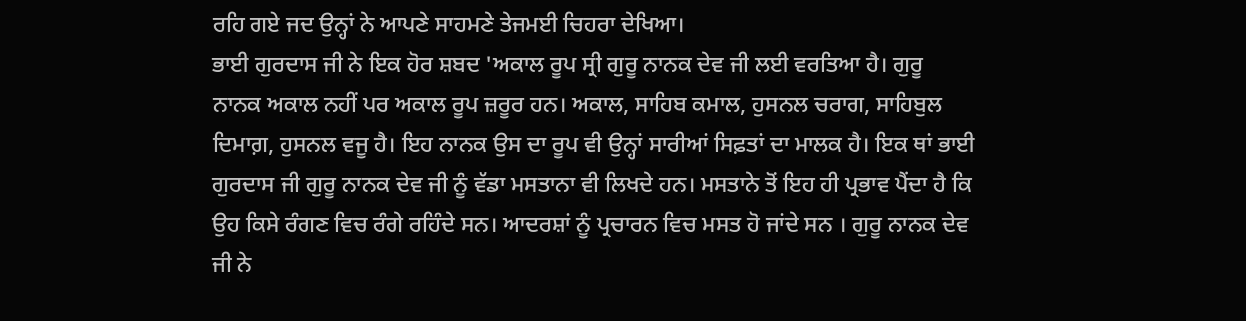ਰਹਿ ਗਏ ਜਦ ਉਨ੍ਹਾਂ ਨੇ ਆਪਣੇ ਸਾਹਮਣੇ ਤੇਜਮਈ ਚਿਹਰਾ ਦੇਖਿਆ।
ਭਾਈ ਗੁਰਦਾਸ ਜੀ ਨੇ ਇਕ ਹੋਰ ਸ਼ਬਦ 'ਅਕਾਲ ਰੂਪ ਸ੍ਰੀ ਗੁਰੂ ਨਾਨਕ ਦੇਵ ਜੀ ਲਈ ਵਰਤਿਆ ਹੈ। ਗੁਰੂ ਨਾਨਕ ਅਕਾਲ ਨਹੀਂ ਪਰ ਅਕਾਲ ਰੂਪ ਜ਼ਰੂਰ ਹਨ। ਅਕਾਲ, ਸਾਹਿਬ ਕਮਾਲ, ਹੁਸਨਲ ਚਰਾਗ, ਸਾਹਿਬੁਲ ਦਿਮਾਗ਼, ਹੁਸਨਲ ਵਜੂ ਹੈ। ਇਹ ਨਾਨਕ ਉਸ ਦਾ ਰੂਪ ਵੀ ਉਨ੍ਹਾਂ ਸਾਰੀਆਂ ਸਿਫ਼ਤਾਂ ਦਾ ਮਾਲਕ ਹੈ। ਇਕ ਥਾਂ ਭਾਈ ਗੁਰਦਾਸ ਜੀ ਗੁਰੂ ਨਾਨਕ ਦੇਵ ਜੀ ਨੂੰ ਵੱਡਾ ਮਸਤਾਨਾ ਵੀ ਲਿਖਦੇ ਹਨ। ਮਸਤਾਨੇ ਤੋਂ ਇਹ ਹੀ ਪ੍ਰਭਾਵ ਪੈਂਦਾ ਹੈ ਕਿ ਉਹ ਕਿਸੇ ਰੰਗਣ ਵਿਚ ਰੰਗੇ ਰਹਿੰਦੇ ਸਨ। ਆਦਰਸ਼ਾਂ ਨੂੰ ਪ੍ਰਚਾਰਨ ਵਿਚ ਮਸਤ ਹੋ ਜਾਂਦੇ ਸਨ । ਗੁਰੂ ਨਾਨਕ ਦੇਵ ਜੀ ਨੇ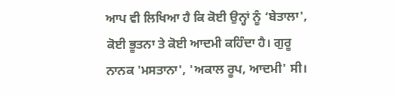ਆਪ ਵੀ ਲਿਖਿਆ ਹੈ ਕਿ ਕੋਈ ਉਨ੍ਹਾਂ ਨੂੰ ‘ਬੇਤਾਲਾ', ਕੋਈ ਭੂਤਨਾ ਤੇ ਕੋਈ ਆਦਮੀ ਕਹਿੰਦਾ ਹੈ। ਗੁਰੂ ਨਾਨਕ 'ਮਸਤਾਨਾ', 'ਅਕਾਲ ਰੂਪ, ਆਦਮੀ' ਸੀ।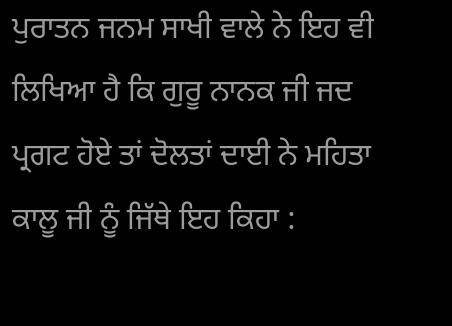ਪੁਰਾਤਨ ਜਨਮ ਸਾਖੀ ਵਾਲੇ ਨੇ ਇਹ ਵੀ ਲਿਖਿਆ ਹੈ ਕਿ ਗੁਰੂ ਨਾਨਕ ਜੀ ਜਦ ਪ੍ਰਗਟ ਹੋਏ ਤਾਂ ਦੋਲਤਾਂ ਦਾਈ ਨੇ ਮਹਿਤਾ ਕਾਲੂ ਜੀ ਨੂੰ ਜਿੱਥੇ ਇਹ ਕਿਹਾ :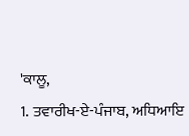'ਕਾਲੂ,
1. ਤਵਾਰੀਖ-ਏ-ਪੰਜਾਬ, ਅਧਿਆਇ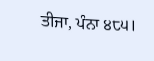ਤੀਜਾ, ਪੰਨਾ ੪੮੫।